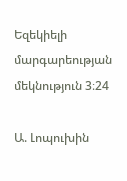Եզեկիելի մարգարեության մեկնություն 3։24

Ա. Լոպուխին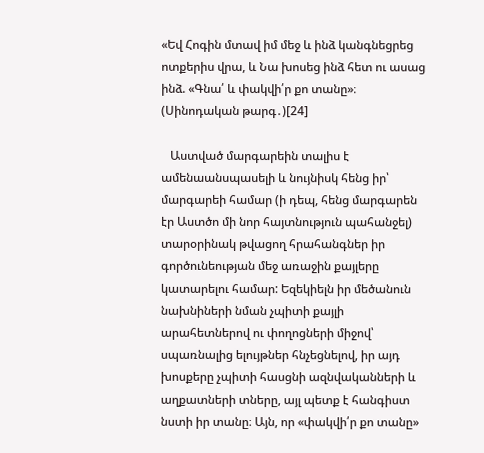«Եվ Հոգին մտավ իմ մեջ և ինձ կանգնեցրեց ոտքերիս վրա, և Նա խոսեց ինձ հետ ու ասաց ինձ. «Գնա՛ և փակվի՛ր քո տանը»։ (Սինոդական թարգ․)[24]

   Աստված մարգարեին տալիս է ամենաանսպասելի և նույնիսկ հենց իր՝ մարգարեի համար (ի դեպ, հենց մարգարեն էր Աստծո մի նոր հայտնություն պահանջել)  տարօրինակ թվացող հրահանգներ իր գործունեության մեջ առաջին քայլերը կատարելու համար: Եզեկիելն իր մեծանուն նախնիների նման չպիտի քայլի արահետներով ու փողոցների միջով՝ սպառնալից ելույթներ հնչեցնելով, իր այդ խոսքերը չպիտի հասցնի ազնվականների և աղքատների տները, այլ պետք է հանգիստ նստի իր տանը։ Այն, որ «փակվի՛ր քո տանը»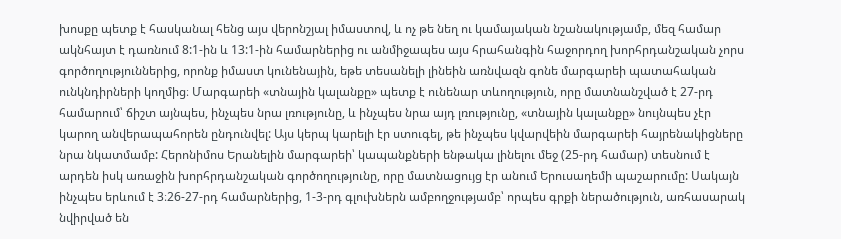խոսքը պետք է հասկանալ հենց այս վերոնշյալ իմաստով, և ոչ թե նեղ ու կամայական նշանակությամբ, մեզ համար ակնհայտ է դառնում 8:1-ին և 13:1-ին համարներից ու անմիջապես այս հրահանգին հաջորդող խորհրդանշական չորս գործողություններից, որոնք իմաստ կունենային, եթե տեսանելի լինեին առնվազն գոնե մարգարեի պատահական ունկնդիրների կողմից։ Մարգարեի «տնային կալանքը» պետք է ունենար տևողություն, որը մատնանշված է 27-րդ համարում՝ ճիշտ այնպես, ինչպես նրա լռությունը, և ինչպես նրա այդ լռությունը, «տնային կալանքը» նույնպես չէր կարող անվերապահորեն ընդունվել: Այս կերպ կարելի էր ստուգել, թե ինչպես կվարվեին մարգարեի հայրենակիցները նրա նկատմամբ: Հերոնիմոս Երանելին մարգարեի՝ կապանքների ենթակա լինելու մեջ (25-րդ համար) տեսնում է արդեն իսկ առաջին խորհրդանշական գործողությունը, որը մատնացույց էր անում Երուսաղեմի պաշարումը: Սակայն ինչպես երևում է 3։26-27-րդ համարներից, 1-3-րդ գլուխներն ամբողջությամբ՝ որպես գրքի ներածություն, առհասարակ նվիրված են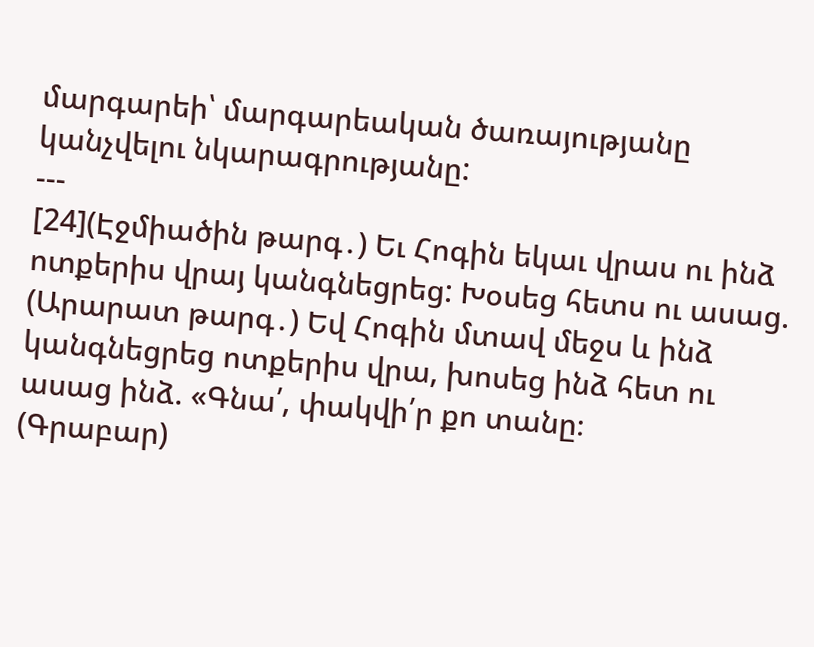մարգարեի՝ մարգարեական ծառայությանը կանչվելու նկարագրությանը:
---
[24](Էջմիածին թարգ․) Եւ Հոգին եկաւ վրաս ու ինձ ոտքերիս վրայ կանգնեցրեց: Խօսեց հետս ու ասաց.
(Արարատ թարգ․) Եվ Հոգին մտավ մեջս և ինձ կանգնեցրեց ոտքերիս վրա, խոսեց ինձ հետ ու ասաց ինձ. «Գնա՛, փակվի՛ր քո տանը։
(Գրաբար)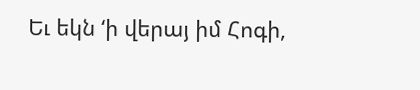Եւ եկն ‘ի վերայ իմ Հոգի,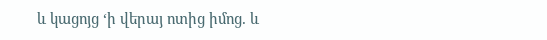և կացոյց ‘ի վերայ ոտից իմոց. և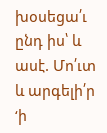խօսեցա՛ւ ընդ իս՝ և ասէ. Մո՛ւտ և արգելի՛ր ‘ի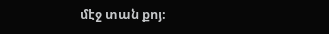մէջ տան քոյ։